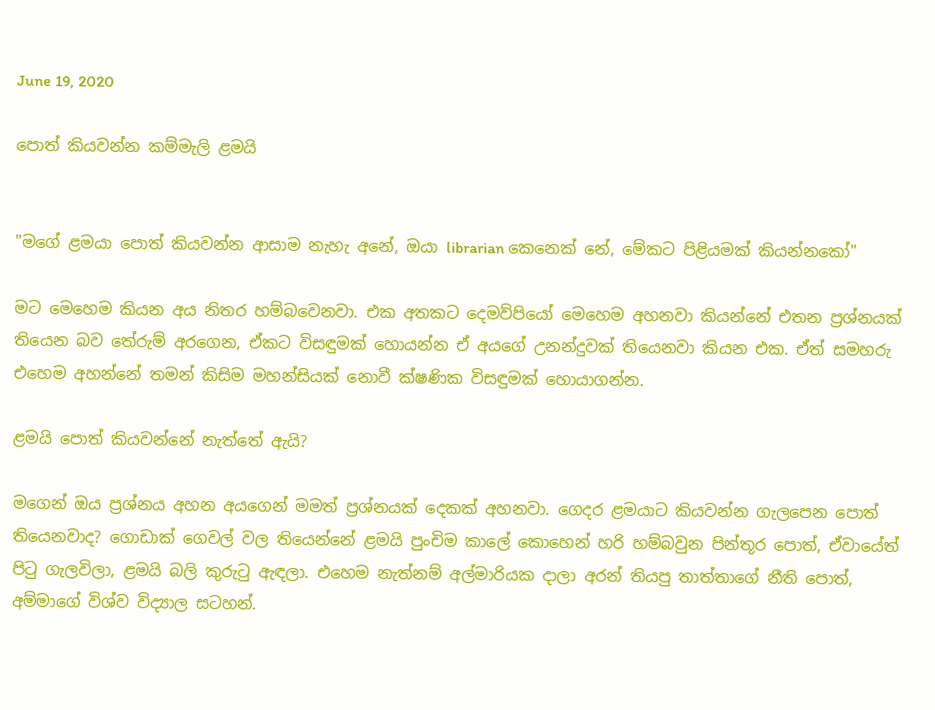June 19, 2020

පොත් කියවන්න කම්මැලි ළමයි


"මගේ ළමයා පොත් කියවන්න ආසාම නැහැ අනේ, ඔයා librarian කෙනෙක් නේ, මේකට පිළියමක් කියන්නකෝ"

මට මෙහෙම කියන අය නිතර හම්බවෙනවා. එක අතකට දෙමව්පියෝ මෙහෙම අහනවා කියන්නේ එතන ප්‍රශ්නයක් තියෙන බව තේරුම් අරගෙන, ඒකට විසඳුමක් හොයන්න ඒ අයගේ උනන්දුවක් තියෙනවා කියන එක. ඒත් සමහරු එහෙම අහන්නේ තමන් කිසිම මහන්සියක් නොවී ක්ෂණික විසඳුමක් හොයාගන්න.

ළමයි පොත් කියවන්නේ නැත්තේ ඇයි?

මගෙන් ඔය ප්‍රශ්නය අහන අයගෙන් මමත් ප්‍රශ්නයක් දෙකක් අහනවා. ගෙදර ළමයාට කියවන්න ගැලපෙන පොත් තියෙනවාද? ගොඩාක් ගෙවල් වල තියෙන්නේ ළමයි පුංචිම කාලේ කොහෙන් හරි හම්බවුන පින්තූර පොත්, ඒවායේත් පිටු ගැලවිලා, ළමයි බලි කුරුටු ඇඳලා. එහෙම නැත්නම් අල්මාරියක දාලා අරන් තියපු තාත්තාගේ නීති පොත්, අම්මාගේ විශ්ව විද්‍යාල සටහන්.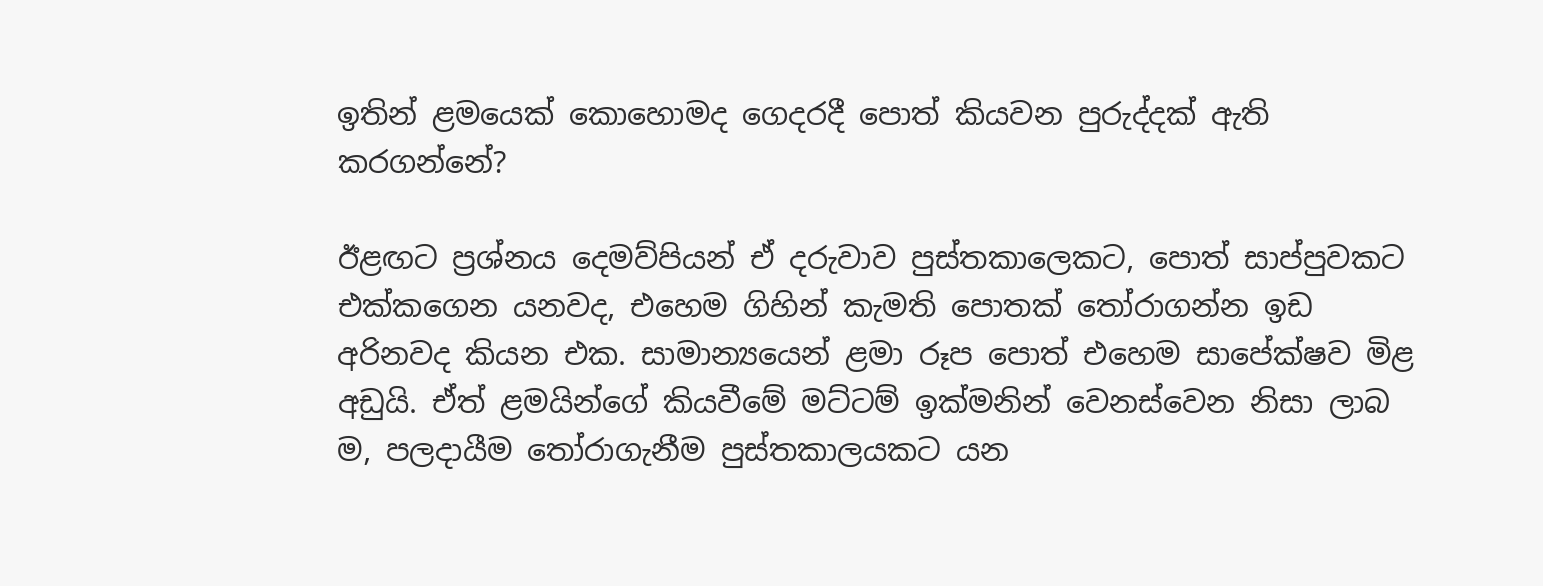ඉතින් ළමයෙක් කොහොමද ගෙදරදී පොත් කියවන පුරුද්දක් ඇති කරගන්නේ?

ඊළඟට ප්‍රශ්නය දෙමව්පියන් ඒ දරුවාව පුස්තකාලෙකට, පොත් සාප්පුවකට එක්කගෙන යනවද, එහෙම ගිහින් කැමති පොතක් තෝරාගන්න ඉඩ අරිනවද කියන එක. සාමාන්‍යයෙන් ළමා රූප පොත් එහෙම සාපේක්ෂව මිළ අඩුයි. ඒත් ළමයින්ගේ කියවීමේ මට්ටම් ඉක්මනින් වෙනස්වෙන නිසා ලාබ ම, පලදායීම තෝරාගැනීම පුස්තකාලයකට යන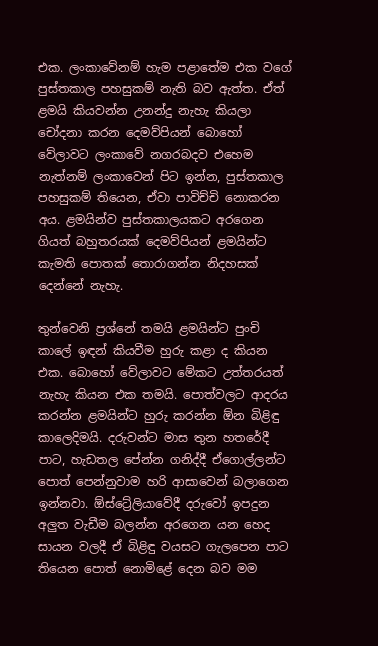එක. ලංකාවේනම් හැම පළාතේම එක වගේ පුස්තකාල පහසුකම් නැති බව ඇත්ත. ඒත් ළමයි කියවන්න උනන්දු නැහැ කියලා චෝදනා කරන දෙමව්පියන් බොහෝ වේලාවට ලංකාවේ නගරබදව එහෙම නැත්නම් ලංකාවෙන් පිට ඉන්න, පුස්තකාල පහසුකම් තියෙන, ඒවා පාවිච්චි නොකරන අය. ළමයින්ව පුස්තකාලයකට අරගෙන ගියත් බහුතරයක් දෙමව්පියන් ළමයින්ට කැමති පොතක් තොරාගන්න නිදහසක් දෙන්නේ නැහැ.

තුන්වෙනි ප්‍රශ්නේ තමයි ළමයින්ට පුංචි කාලේ ඉඳන් කියවීම හුරු කළා ද කියන එක. බොහෝ වේලාවට මේකට උත්තරයත් නැහැ කියන එක තමයි. පොත්වලට ආදරය කරන්න ළමයින්ට හුරු කරන්න ඕන බිළිඳු කාලෙදිමයි. දරුවන්ට මාස තුන හතරේදී පාට, හැඩතල පේන්න ගනිද්දී ඒගොල්ලන්ට පොත් පෙන්නුවාම හරි ආසාවෙන් බලාගෙන ඉන්නවා. ඕස්ට්‍රේලියාවේදී දරුවෝ ඉපදුන අලුත වැඩීම බලන්න අරගෙන යන හෙද සායන වලදී ඒ බිළිඳු වයසට ගැලපෙන පාට තියෙන පොත් නොමිළේ දෙන බව මම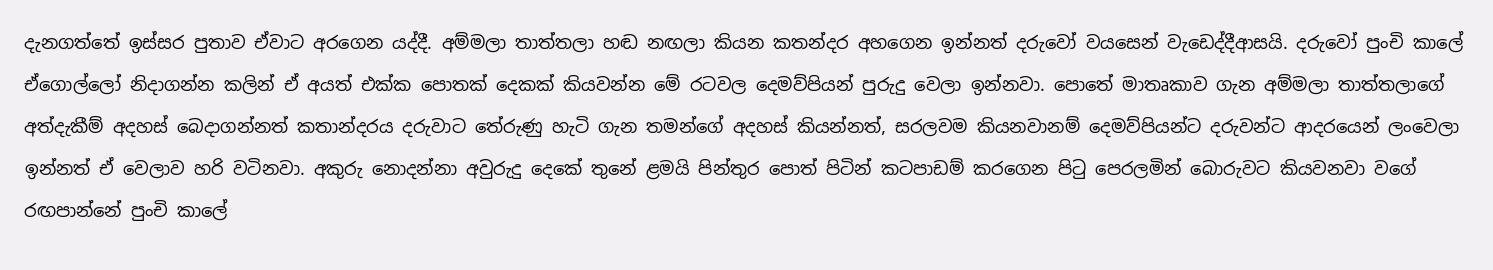දැනගත්තේ ඉස්සර පුතාව ඒවාට අරගෙන යද්දී. අම්මලා තාත්තලා හඬ නඟලා කියන කතන්දර අහගෙන ඉන්නත් දරුවෝ වයසෙන් වැඩෙද්දීආසයි. දරුවෝ පුංචි කාලේ ඒගොල්ලෝ නිදාගන්න කලින් ඒ අයත් එක්ක පොතක් දෙකක් කියවන්න මේ රටවල දෙමව්පියන් පුරුදු වෙලා ඉන්නවා. පොතේ මාතෘකාව ගැන අම්මලා තාත්තලාගේ අත්දැකීම් අදහස් බෙදාගන්නත් කතාන්දරය දරුවාට තේරුණු හැටි ගැන තමන්ගේ අදහස් කියන්නත්, සරලවම කියනවානම් දෙමව්පියන්ට දරුවන්ට ආදරයෙන් ලංවෙලා ඉන්නත් ඒ වෙලාව හරි වටිනවා. අකුරු නොදන්නා අවුරුදු දෙකේ තුනේ ළමයි පින්තුර පොත් පිටින් කටපාඩම් කරගෙන පිටු පෙරලමින් බොරුවට කියවනවා වගේ රඟපාන්නේ පුංචි කාලේ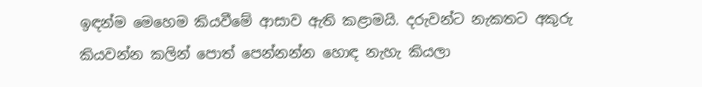ඉඳන්ම මෙහෙම කියවීමේ ආසාව ඇති කළාමයි. දරුවන්ට නැකතට අකුරු කියවන්න කලින් පොත් පෙන්නන්න හොඳ නැහැ කියලා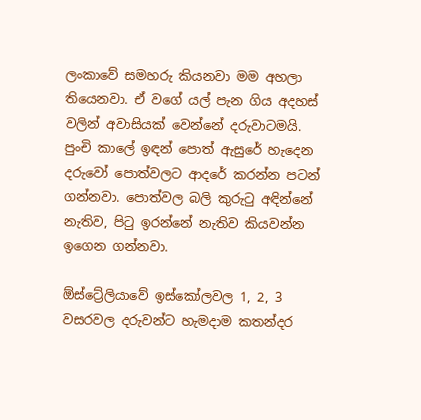ලංකාවේ සමහරු කියනවා මම අහලා තියෙනවා. ඒ වගේ යල් පැන ගිය අදහස් වලින් අවාසියක් වෙන්නේ දරුවාටමයි. පුංචි කාලේ ඉඳන් පොත් ඇසුරේ හැදෙන දරුවෝ පොත්වලට ආදරේ කරන්න පටන් ගන්නවා. පොත්වල බලි කුරුටු අඳින්නේ නැතිව, පිටු ඉරන්නේ නැතිව කියවන්න ඉගෙන ගන්නවා.

ඕස්ට්‍රේලියාවේ ඉස්කෝලවල 1, 2, 3 වසරවල දරුවන්ට හැමදාම කතන්දර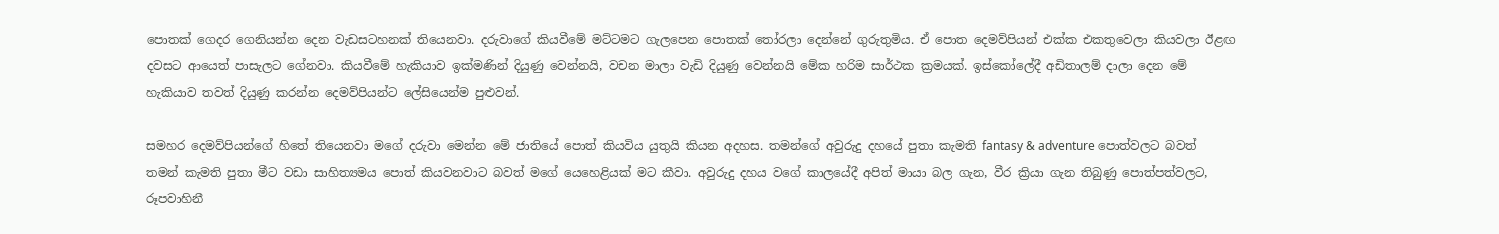පොතක් ගෙදර ගෙනියන්න දෙන වැඩසටහනක් තියෙනවා. දරුවාගේ කියවීමේ මට්ටමට ගැලපෙන පොතක් තෝරලා දෙන්නේ ගුරුතුමිය. ඒ පොත දෙමව්පියන් එක්ක එකතුවෙලා කියවලා ඊළඟ දවසට ආයෙත් පාසැලට ගේනවා. කියවීමේ හැකියාව ඉක්මණින් දියුණු වෙන්නයි, වචන මාලා වැඩි දියුණු වෙන්නයි මේක හරිම සාර්ථක ක්‍රමයක්. ඉස්කෝලේදී අඩිතාලම් දාලා දෙන මේ හැකියාව තවත් දියුණු කරන්න දෙමව්පියන්ට ලේසියෙන්ම පුළුවන්.

සමහර දෙමව්පියන්ගේ හිතේ තියෙනවා මගේ දරුවා මෙන්න මේ ජාතියේ පොත් කියවිය යුතුයි කියන අදහස. තමන්ගේ අවුරුදු දහයේ පුතා කැමති fantasy & adventure පොත්වලට බවත් තමන් කැමති පුතා මීට වඩා සාහිත්‍යමය පොත් කියවනවාට බවත් මගේ යෙහෙළියක් මට කීවා. අවුරුදු දහය වගේ කාලයේදී අපිත් මායා බල ගැන, වීර ක්‍රියා ගැන තිබුණු පොත්පත්වලට, රූපවාහිනී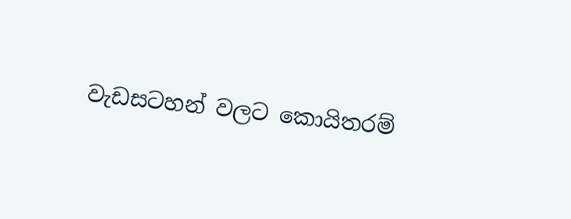වැඩසටහන් වලට කොයිතරම්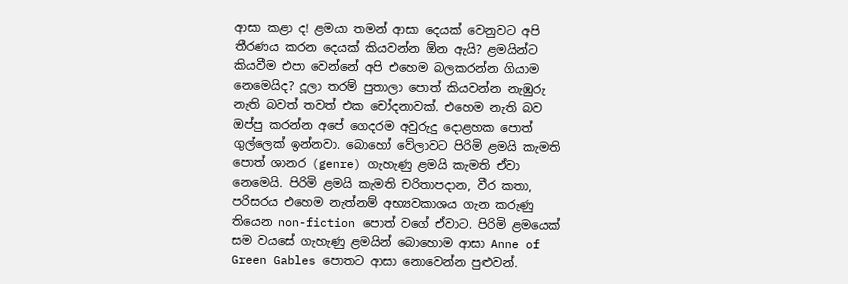ආසා කළා ද! ළමයා තමන් ආසා දෙයක් වෙනුවට අපි තීරණය කරන දෙයක් කියවන්න ඕන ඇයි? ළමයින්ට කියවීම එපා වෙන්නේ අපි එහෙම බලකරන්න ගියාම නෙමෙයිද? දූලා තරම් පුතාලා පොත් කියවන්න නැඹුරු නැති බවත් තවත් එක චෝදනාවක්. එහෙම නැති බව ඔප්පු කරන්න අපේ ගෙදරම අවුරුදු දොළහක පොත් ගුල්ලෙක් ඉන්නවා. බොහෝ වේලාවට පිරිමි ළමයි කැමති පොත් ශානර (genre) ගැහැණු ළමයි කැමති ඒවා නෙමෙයි. පිරිමි ළමයි කැමති චරිතාපදාන, වීර කතා, පරිසරය එහෙම නැත්නම් අභ්‍යවකාශය ගැන කරුණු තියෙන non-fiction පොත් වගේ ඒවාට. පිරිමි ළමයෙක් සම වයසේ ගැහැණු ළමයින් බොහොම ආසා Anne of Green Gables පොතට ආසා නොවෙන්න පුළුවන්.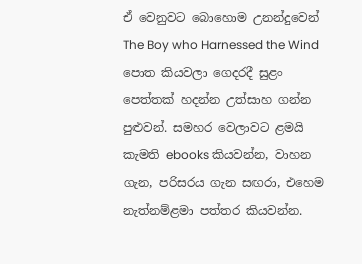ඒ වෙනුවට බොහොම උනන්දුවෙන් The Boy who Harnessed the Wind පොත කියවලා ගෙදරදී සුළං පෙත්තක් හදන්න උත්සාහ ගන්න පුළුවන්. සමහර වෙලාවට ළමයි කැමති ebooks කියවන්න, වාහන ගැන, පරිසරය ගැන සඟරා, එහෙම නැත්නම්ළමා පත්තර කියවන්න.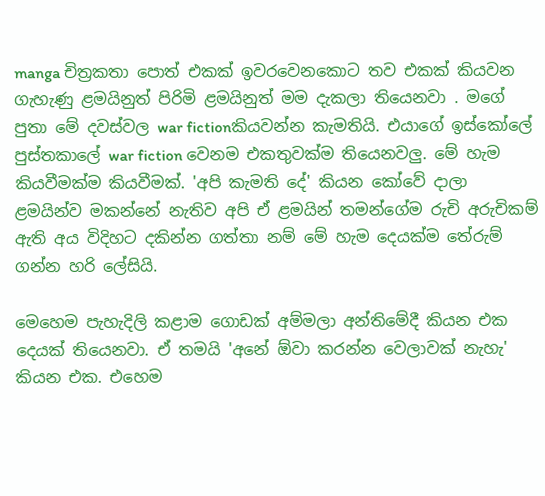manga චිත්‍රකතා පොත් එකක් ඉවරවෙනකොට තව එකක් කියවන ගැහැණු ළමයිනුත් පිරිමි ළමයිනුත් මම දැකලා තියෙනවා . මගේ පුතා මේ දවස්වල war fictionකියවන්න කැමතියි. එයාගේ ඉස්කෝලේ පුස්තකාලේ war fiction වෙනම එකතුවක්ම තියෙනවලු. මේ හැම කියවීමක්ම කියවීමක්. 'අපි කැමති දේ' කියන කෝවේ දාලා ළමයින්ව මකන්නේ නැතිව අපි ඒ ළමයින් තමන්ගේම රුචි අරුචිකම් ඇති අය විදිහට දකින්න ගත්තා නම් මේ හැම දෙයක්ම තේරුම් ගන්න හරි ලේසියි.

මෙහෙම පැහැදිලි කළාම ගොඩක් අම්මලා අන්තිමේදී කියන එක දෙයක් තියෙනවා. ඒ තමයි 'අනේ ඕවා කරන්න වෙලාවක් නැහැ' කියන එක. එහෙම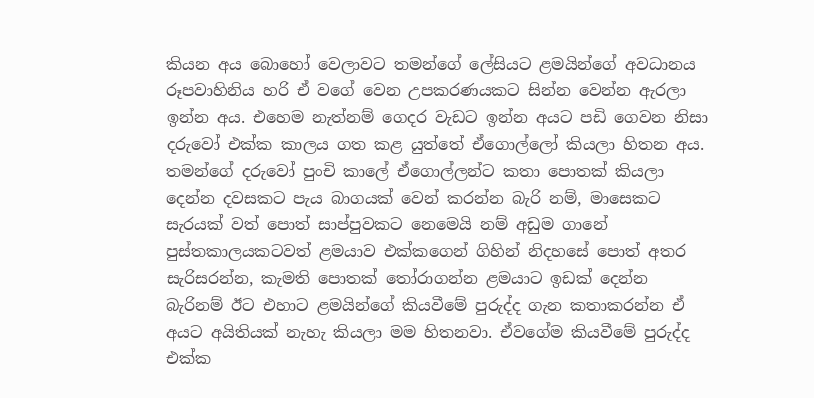කියන අය බොහෝ වෙලාවට තමන්ගේ ලේසියට ළමයින්ගේ අවධානය රූපවාහිනිය හරි ඒ වගේ වෙන උපකරණයකට සින්න වෙන්න ඇරලා ඉන්න අය. එහෙම නැත්නම් ගෙදර වැඩට ඉන්න අයට පඩි ගෙවන නිසා දරුවෝ එක්ක කාලය ගත කළ යුත්තේ ඒගොල්ලෝ කියලා හිතන අය. තමන්ගේ දරුවෝ පුංචි කාලේ ඒගොල්ලන්ට කතා පොතක් කියලා දෙන්න දවසකට පැය බාගයක් වෙන් කරන්න බැරි නම්, මාසෙකට සැරයක් වත් පොත් සාප්පුවකට නෙමෙයි නම් අඩුම ගානේ පුස්තකාලයකටවත් ළමයාව එක්කගෙන් ගිහින් නිදහසේ පොත් අතර සැරිසරන්න, කැමති පොතක් තෝරාගන්න ළමයාට ඉඩක් දෙන්න බැරිනම් ඊට එහාට ළමයින්ගේ කියවීමේ පුරුද්ද ගැන කතාකරන්න ඒ අයට අයිතියක් නැහැ කියලා මම හිතනවා. ඒවගේම කියවීමේ පුරුද්ද එක්ක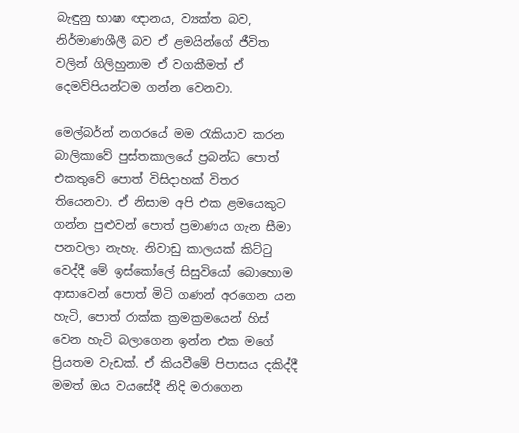බැඳුනු භාෂා ඥානය, ව්‍යක්ත බව, නිර්මාණශීලී බව ඒ ළමයින්ගේ ජීවිත වලින් ගිලිහුනාම ඒ වගකීමත් ඒ දෙමව්පියන්ටම ගන්න වෙනවා.

මෙල්බර්න් නගරයේ මම රැකියාව කරන බාලිකාවේ පුස්තකාලයේ ප්‍රබන්ධ පොත් එකතුවේ පොත් විසිදාහක් විතර තියෙනවා. ඒ නිසාම අපි එක ළමයෙකුට ගන්න පුළුවන් පොත් ප්‍රමාණය ගැන සීමා පනවලා නැහැ. නිවාඩු කාලයක් කිට්ටු වෙද්දී මේ ඉස්කෝලේ සිසුවියෝ බොහොම ආසාවෙන් පොත් මිටි ගණන් අරගෙන යන හැටි, පොත් රාක්ක ක්‍රමක්‍රමයෙන් හිස් වෙන හැටි බලාගෙන ඉන්න එක මගේ ප්‍රියතම වැඩක්. ඒ කියවීමේ පිපාසය දකිද්දී මමත් ඔය වයසේදී නිදි මරාගෙන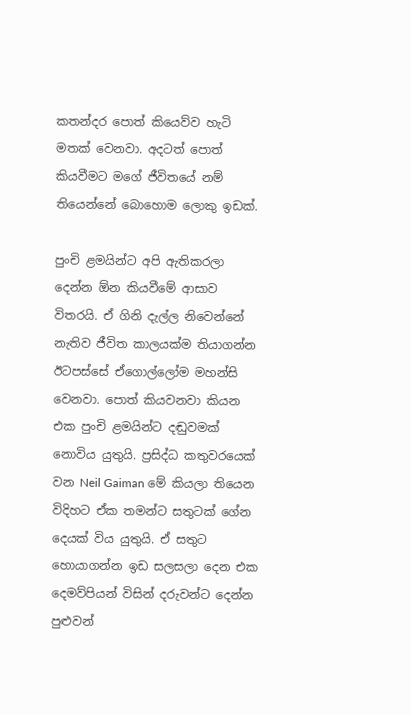කතන්දර පොත් කියෙව්ව හැටි මතක් වෙනවා. අදටත් පොත් කියවීමට මගේ ජීවිතයේ නම් තියෙන්නේ බොහොම ලොකු ඉඩක්.

පුංචි ළමයින්ට අපි ඇතිකරලා දෙන්න ඕන කියවීමේ ආසාව විතරයි. ඒ ගිනි දැල්ල නිවෙන්නේ නැතිව ජීවිත කාලයක්ම තියාගන්න ඊටපස්සේ ඒගොල්ලෝම මහන්සි වෙනවා. පොත් කියවනවා කියන එක පුංචි ළමයින්ට දඬුවමක් නොවිය යුතුයි. ප්‍රසිද්ධ කතුවරයෙක් වන Neil Gaiman මේ කියලා තියෙන විදිහට ඒක තමන්ට සතුටක් ගේන දෙයක් විය යුතුයි. ඒ සතුට හොයාගන්න ඉඩ සලසලා දෙන එක දෙමව්පියන් විසින් දරුවන්ට දෙන්න පුළුවන්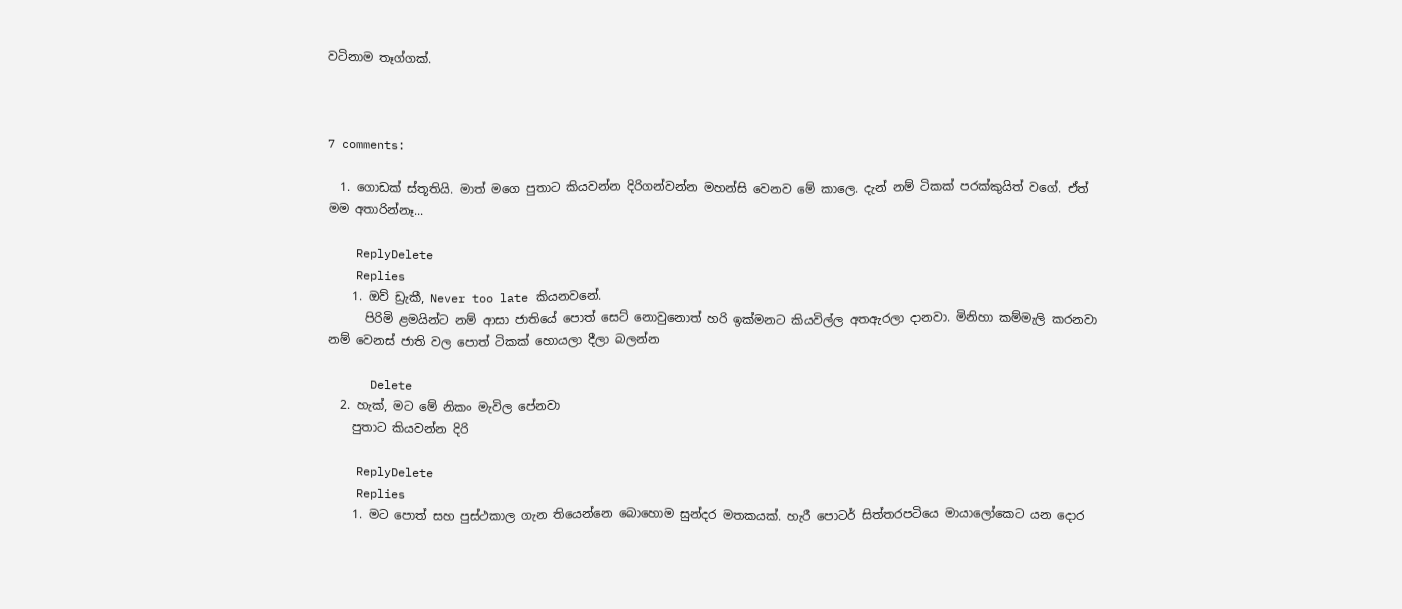වටිනාම තෑග්ගක්.



7 comments:

  1. ගොඩක් ස්තූතියි. මාත් මගෙ පුතාට කියවන්න දිරිගන්වන්න මහන්සි වෙනව මේ කාලෙ. දැන් නම් ටිකක් පරක්කුයිත් වගේ. ඒත් මම අතාරින්නෑ...

    ReplyDelete
    Replies
    1. ඔව් ඩ්‍රැකී, Never too late කියනවනේ.
      පිරිමි ළමයින්ට නම් ආසා ජාතියේ පොත් සෙට් නොවුනොත් හරි ඉක්මනට කියවිල්ල අතඇරලා දානවා. මිනිහා කම්මැලි කරනවා නම් වෙනස් ජාති වල පොත් ටිකක් හොයලා දීලා බලන්න

      Delete
  2. හැක්, මට මේ නිකං මැවිල පේනවා
    පුතාට කියවන්න දිරි

    ReplyDelete
    Replies
    1. මට පොත් සහ පුස්ථකාල ගැන තියෙන්නෙ බොහොම සුන්දර මතකයක්. හැරී පොටර් සිත්තරපටියෙ මායාලෝකෙට යන දොර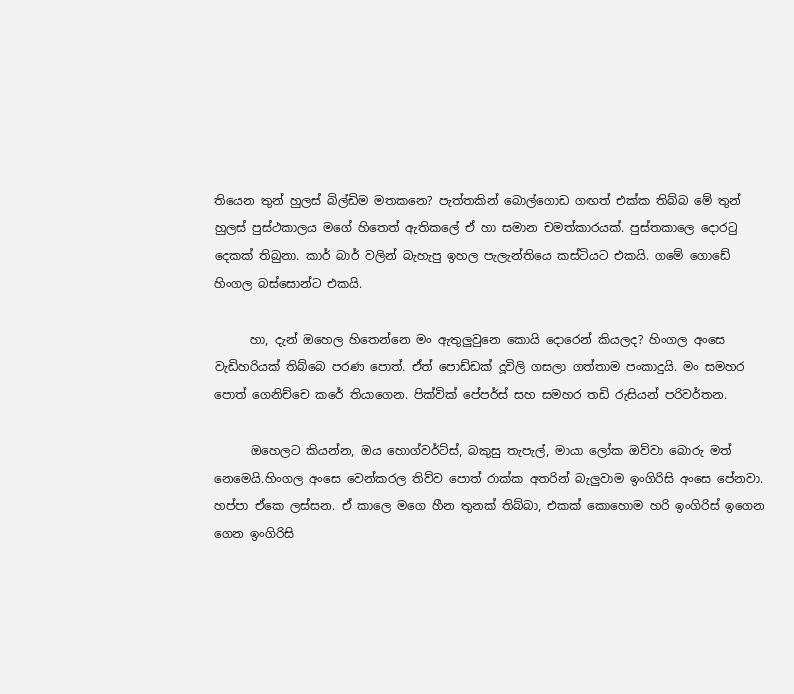තියෙන තුන් හුලස් බිල්ඩිම මතකනෙ? පැත්තකින් බොල්ගොඩ ගඟත් එක්ක තිබ්බ මේ තුන් හුලස් පුස්ථකාලය මගේ හිතෙත් ඇතිකලේ ඒ හා සමාන චමත්කාරයක්. පුස්තකාලෙ දොරටු දෙකක් තිබුනා. කාර් බාර් වලින් බැහැපු ඉහල පැලැන්තියෙ කස්ටියට එකයි. ගමේ ගොඩේ හිංගල බස්සොන්ට එකයි.

      හා, දැන් ඔහෙල හිතෙන්නෙ මං ඇතුලුවුනෙ කොයි දොරෙන් කියලද? හිංගල අංසෙ වැඩිහරියක් තිබ්බෙ පරණ පොත්. ඒත් පොඩ්ඩක් දූවිලි ගසලා ගත්තාම පංකාදුයි. මං සමහර පොත් ගෙනිච්චෙ කරේ තියාගෙන. පික්වික් පේපර්ස් සහ සමහර තඩි රුසියන් පරිවර්තන.

      ඔහෙලට කියන්න, ඔය හොග්වර්ට්ස්, බකුසු තැපැල්, මායා ලෝක ඔව්වා බොරු මත් නෙමෙයි.හිංගල අංසෙ වෙන්කරල තිව්ව පොත් රාක්ක අතරින් බැලුවාම ඉංගිරිසි අංසෙ පේනවා. හප්පා ඒකෙ ලස්සන. ඒ කාලෙ මගෙ හීන තුනක් තිබ්බා, එකක් කොහොම හරි ඉංගිරිස් ඉගෙන ගෙන ඉංගිරිසි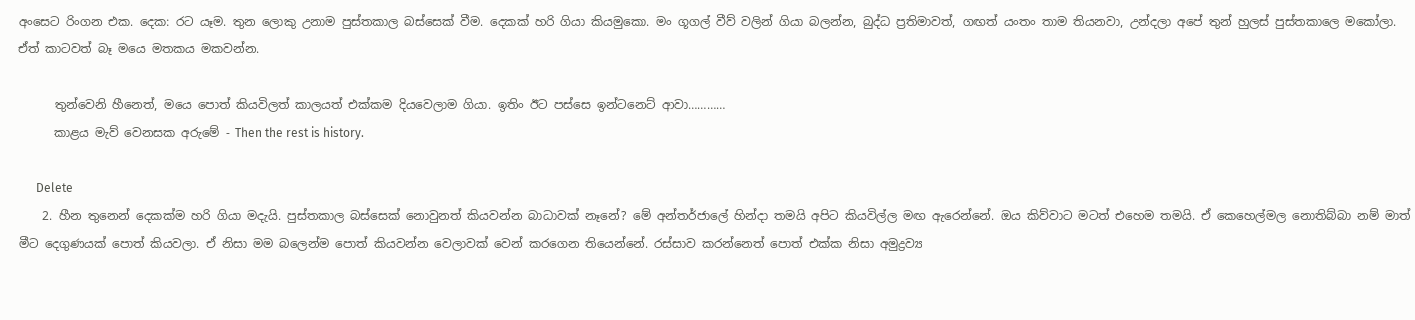අංසෙට රිංගන එක. දෙක: රට යෑම. තුන ලොකු උනාම පුස්තකාල බස්සෙක් වීම. දෙකක් හරි ගියා කියමුකො. මං ගූගල් වීව් වලින් ගියා බලන්න, බුද්ධ ප්‍රතිමාවත්, ගඟත් යංතං තාම තියනවා, උන්දලා අපේ තුන් හුලස් පුස්තකාලෙ මකෝලා. ඒත් කාටවත් බෑ මයෙ මතකය මකවන්න.

      තුන්වෙනි හීනෙත්, මයෙ පොත් කියවිලත් කාලයත් එක්කම දියවෙලාම ගියා. ඉතිං ඊට පස්සෙ ඉන්ටනෙට් ආවා…………
      කාළය මැව් වෙනසක අරුමේ - Then the rest is history.

      Delete
    2. හීන තුනෙන් දෙකක්ම හරි ගියා මදැයි. පුස්තකාල බස්සෙක් නොවුනත් කියවන්න බාධාවක් නෑනේ? මේ අන්තර්ජාලේ හින්දා තමයි අපිට කියවිල්ල මඟ ඇරෙන්නේ. ඔය කිව්වාට මටත් එහෙම තමයි. ඒ කෙහෙල්මල නොතිබ්බා නම් මාත් මීට දෙගුණයක් පොත් කියවලා. ඒ නිසා මම බලෙන්ම පොත් කියවන්න වෙලාවක් වෙන් කරගෙන තියෙන්නේ. රස්සාව කරන්නෙත් පොත් එක්ක නිසා අමුද්‍රව්‍ය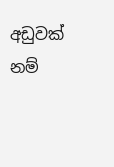අඩුවක් නම්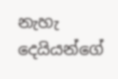නැහැ දෙයියන්ගේ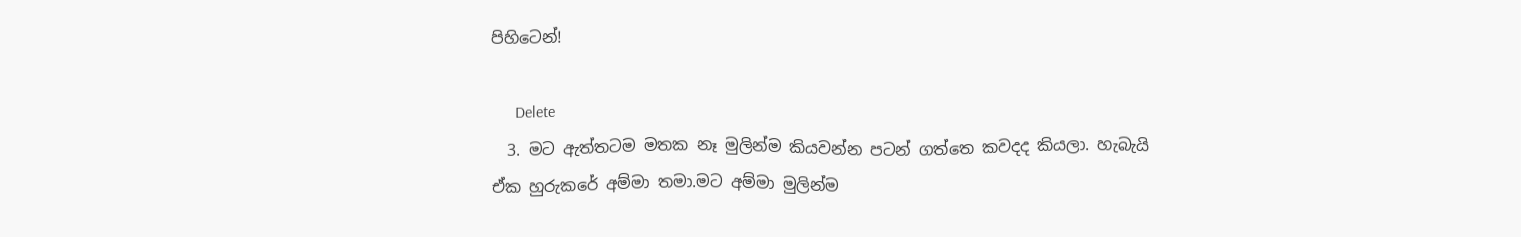පිහිටෙන්!

      Delete
  3. මට ඇත්තටම මතක නෑ මුලින්ම කියවන්න පටන් ගත්තෙ කවදද කියලා. හැබැයි ඒක හුරුකරේ අම්මා තමා.මට අම්මා මුලින්ම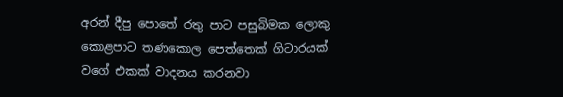අරන් දීපු පොතේ රතු පාට පසුබිමක ලොකු කොළපාට තණකොල පෙත්තෙක් ගිටාරයක් වගේ එකක් වාදනය කරනවා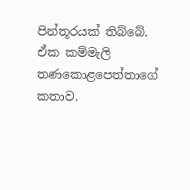පින්තූරයක් තිබ්බේ. ඒක කම්මැලි තණකොළපෙත්තාගේ කතාව.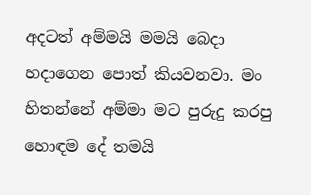අදටත් අම්මයි මමයි බෙදා හදාගෙන පොත් කියවනවා. මං හිතන්නේ අම්මා මට පුරුදු කරපු හොඳම දේ තමයි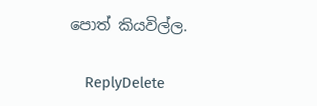පොත් කියවිල්ල.

    ReplyDelete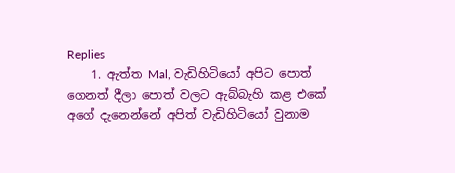Replies
    1. ඇත්ත Mal, වැඩිහිටියෝ අපිට පොත් ගෙනත් දීලා පොත් වලට ඇබ්බැහි කළ එකේ අගේ දැනෙන්නේ අපිත් වැඩිහිටියෝ වුනාම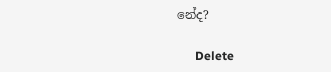නේද?

      Delete